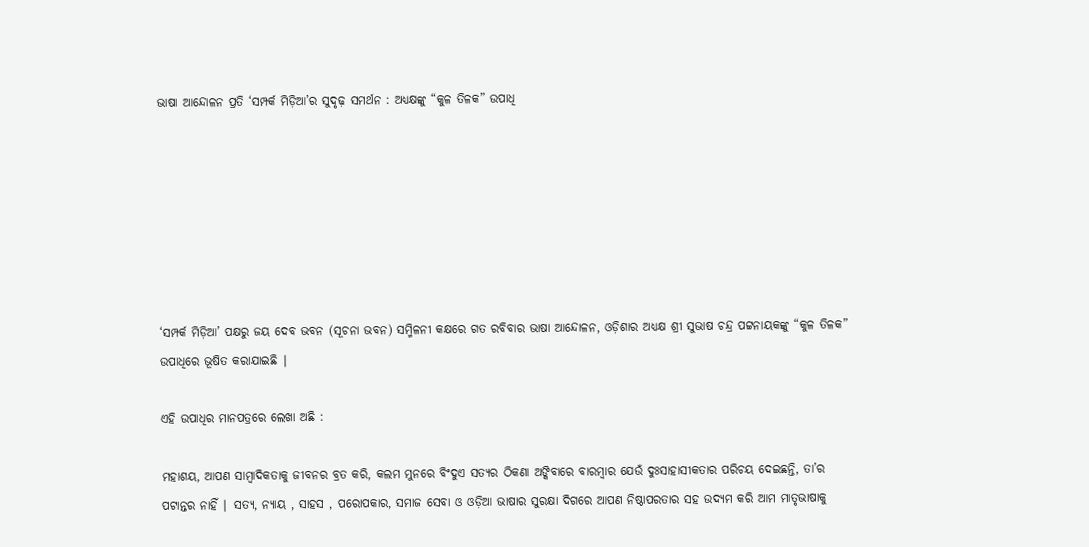ଭାଷା ଆନ୍ଦୋଳନ ପ୍ରତି ‘ସମ୍ପର୍କ ମିଡ଼ିଆ’ର ସୁଦୃଢ଼ ସମର୍ଥନ : ଅଧ୍ୟକ୍ଷଙ୍କୁ “କୁଳ ତିଳକ” ଉପାଧି







‘ସମ୍ପର୍କ ମିଡ଼ିଆ’ ପକ୍ଷରୁ ଜୟ ଦେବ ଭବନ (ସୂଚନା ଭବନ) ସମ୍ମିଳନୀ କକ୍ଷରେ ଗତ ରବିବାର ଭାଷା ଆନ୍ଦୋଳନ, ଓଡ଼ିଶାର ଅଧ୍ୟକ୍ଷ ଶ୍ରୀ ସୁଭାଷ ଚନ୍ଦ୍ର ପଟ୍ଟନାୟକଙ୍କୁ “କୁଳ ତିଳକ” ଉପାଧିରେ ଭୂଷିତ କରାଯାଇଛି ∣

ଏହି ଉପାଧିର ମାନପତ୍ରରେ ଲେଖା ଅଛି :

ମହାଶୟ, ଆପଣ ସାମ୍ବାଦିକତାକୁ ଜୀବନର ବ୍ରତ କରି, କଲମ ମୁନରେ ବିଂଦୁଏ ସତ୍ୟର ଠିକଣା ଅଙ୍କିବାରେ ବାରମ୍ବାର ଯେଉଁ ଦୁଃସାହାସୀକତାର ପରିଚୟ ଦେଇଛନ୍ତି, ତା’ର ପଟାନ୍ତର ନାହିଁ ∣ ସତ୍ୟ, ନ୍ୟାୟ , ସାହସ , ପରୋପକାର, ସମାଜ ସେବା ଓ ଓଡ଼ିଆ ଭାଷାର ସୁରକ୍ଷା ଦିଗରେ ଆପଣ ନିଷ୍ଠାପରତାର ସହ ଉଦ୍ୟମ କରି ଆମ ମାତୃଭାଷାକୁ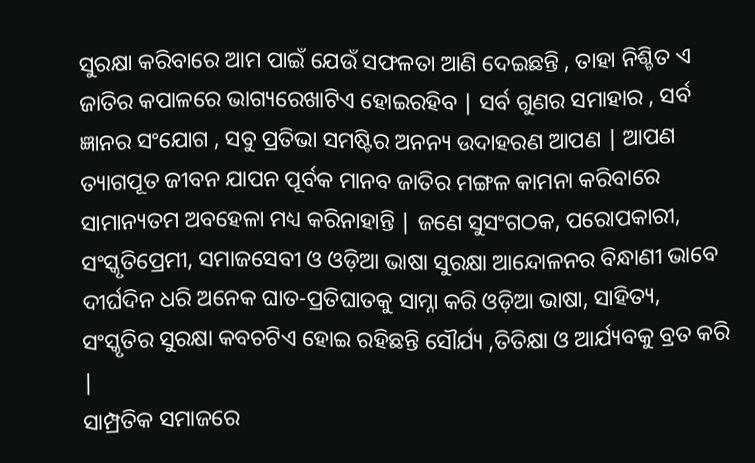ସୁରକ୍ଷା କରିବାରେ ଆମ ପାଇଁ ଯେଉଁ ସଫଳତା ଆଣି ଦେଇଛନ୍ତି , ତାହା ନିଶ୍ଚିତ ଏ ଜାତିର କପାଳରେ ଭାଗ୍ୟରେଖାଟିଏ ହୋଇରହିବ ∣ ସର୍ବ ଗୁଣର ସମାହାର , ସର୍ବ ଜ୍ଞାନର ସଂଯୋଗ , ସବୁ ପ୍ରତିଭା ସମଷ୍ଟିର ଅନନ୍ୟ ଉଦାହରଣ ଆପଣ ∣ ଆପଣ ତ୍ୟାଗପୂତ ଜୀବନ ଯାପନ ପୂର୍ବକ ମାନବ ଜାତିର ମଙ୍ଗଳ କାମନା କରିବାରେ ସାମାନ୍ୟତମ ଅବହେଳା ମଧ୍ୟ କରିନାହାନ୍ତି ∣ ଜଣେ ସୁସଂଗଠକ, ପରୋପକାରୀ, ସଂସ୍କୃତିପ୍ରେମୀ, ସମାଜସେବୀ ଓ ଓଡ଼ିଆ ଭାଷା ସୁରକ୍ଷା ଆନ୍ଦୋଳନର ବିନ୍ଧାଣୀ ଭାବେ ଦୀର୍ଘଦିନ ଧରି ଅନେକ ଘାତ-ପ୍ରତିଘାତକୁ ସାମ୍ନା କରି ଓଡ଼ିଆ ଭାଷା, ସାହିତ୍ୟ, ସଂସ୍କୃତିର ସୁରକ୍ଷା କବଚଟିଏ ହୋଇ ରହିଛନ୍ତି ସୌର୍ଯ୍ୟ ,ତିତିକ୍ଷା ଓ ଆର୍ଯ୍ୟବକୁ ବ୍ରତ କରି ∣
ସାମ୍ପ୍ରତିକ ସମାଜରେ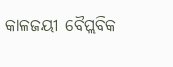କାଳଜୟୀ ବୈପ୍ଲବିକ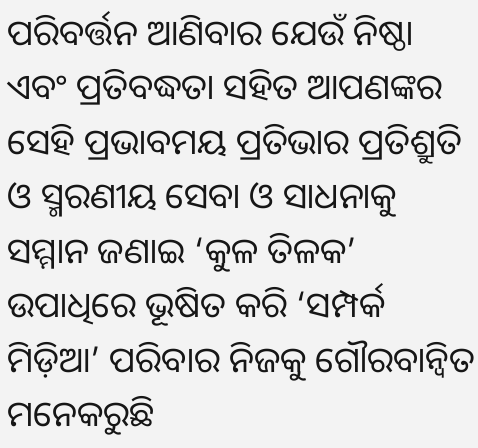ପରିବର୍ତ୍ତନ ଆଣିବାର ଯେଉଁ ନିଷ୍ଠା ଏବଂ ପ୍ରତିବଦ୍ଧତା ସହିତ ଆପଣଙ୍କର ସେହି ପ୍ରଭାବମୟ ପ୍ରତିଭାର ପ୍ରତିଶ୍ରୁତି ଓ ସ୍ମରଣୀୟ ସେବା ଓ ସାଧନାକୁ ସମ୍ମାନ ଜଣାଇ ‘କୁଳ ତିଳକ’ ଉପାଧିରେ ଭୂଷିତ କରି ‘ସମ୍ପର୍କ ମିଡ଼ିଆ’ ପରିବାର ନିଜକୁ ଗୌରବାନ୍ବିତ ମନେକରୁଛି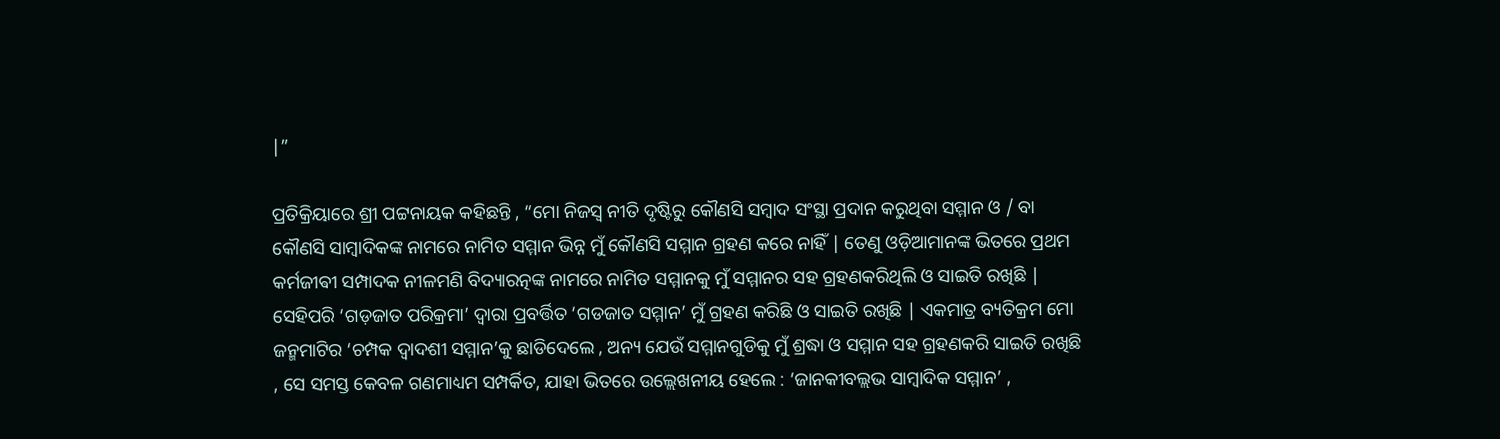∣”

ପ୍ରତିକ୍ରିୟାରେ ଶ୍ରୀ ପଟ୍ଟନାୟକ କହିଛନ୍ତି , “ମୋ ନିଜସ୍ଵ ନୀତି ଦୃଷ୍ଟିରୁ କୌଣସି ସମ୍ବାଦ ସଂସ୍ଥା ପ୍ରଦାନ କରୁଥିବା ସମ୍ମାନ ଓ / ବା କୌଣସି ସାମ୍ବାଦିକଙ୍କ ନାମରେ ନାମିତ ସମ୍ମାନ ଭିନ୍ନ ମୁଁ କୌଣସି ସମ୍ମାନ ଗ୍ରହଣ କରେ ନାହିଁ ∣ ତେଣୁ ଓଡ଼ିଆମାନଙ୍କ ଭିତରେ ପ୍ରଥମ କର୍ମଜୀଵୀ ସମ୍ପାଦକ ନୀଳମଣି ବିଦ୍ୟାରତ୍ନଙ୍କ ନାମରେ ନାମିତ ସମ୍ମାନକୁ ମୁଁ ସମ୍ମାନର ସହ ଗ୍ରହଣକରିଥିଲି ଓ ସାଇତି ରଖିଛି ∣ ସେହିପରି ‘ଗଡ଼ଜାତ ପରିକ୍ରମା’ ଦ୍ଵାରା ପ୍ରବର୍ତ୍ତିତ ‘ଗଡଜାତ ସମ୍ମାନ’ ମୁଁ ଗ୍ରହଣ କରିଛି ଓ ସାଇତି ରଖିଛି ∣ ଏକମାତ୍ର ବ୍ୟତିକ୍ରମ ମୋ ଜନ୍ମମାଟିର ‘ଚମ୍ପକ ଦ୍ଵାଦଶୀ ସମ୍ମାନ’କୁ ଛାଡିଦେଲେ , ଅନ୍ୟ ଯେଉଁ ସମ୍ମାନଗୁଡିକୁ ମୁଁ ଶ୍ରଦ୍ଧା ଓ ସମ୍ମାନ ସହ ଗ୍ରହଣକରି ସାଇତି ରଖିଛି , ସେ ସମସ୍ତ କେବଳ ଗଣମାଧ୍ୟମ ସମ୍ପର୍କିତ, ଯାହା ଭିତରେ ଉଲ୍ଲେଖନୀୟ ହେଲେ : ‘ଜାନକୀବଲ୍ଲଭ ସାମ୍ବାଦିକ ସମ୍ମାନ’ ,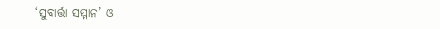‘ସୁବାର୍ତ୍ତା ସମ୍ମାନ’ ଓ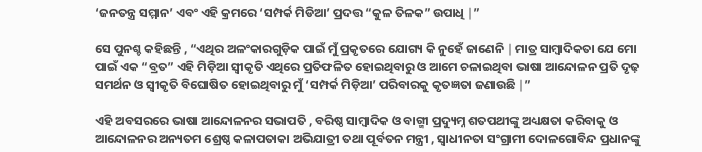‘ଜନତନ୍ତ୍ର ସମ୍ମାନ’ ଏବଂ ଏହି କ୍ରମରେ ‘ସମ୍ପର୍କ ମିଡିଆ’ ପ୍ରଦତ୍ତ “କୁଳ ତିଳକ” ଉପାଧି ∣”

ସେ ପୁନଶ୍ଚ କହିଛନ୍ତି , “ଏଥିର ଅଳଂକାରଗୁଡ଼ିକ ପାଇଁ ମୁଁ ପ୍ରକୃତରେ ଯୋଗ୍ୟ କି ନୁହେଁ ଜାଣେନି ∣ ମାତ୍ର ସାମ୍ବାଦିକତା ଯେ ମୋ ପାଇଁ ଏକ “ବ୍ରତ” ଏହି ମିଡ଼ିଆ ସ୍ବୀକୃତି ଏଥିରେ ପ୍ରତିଫଳିତ ହୋଇଥିବାରୁ ଓ ଆମେ ଚଳାଇଥିବା ଭାଷା ଆନ୍ଦୋଳନ ପ୍ରତି ଦୃଢ଼ ସମର୍ଥନ ଓ ସ୍ବୀକୃତି ବିଘୋଷିତ ହୋଇଥିବାରୁ ମୁଁ ‘ସମ୍ପର୍କ ମିଡ଼ିଆ’ ପରିବାରକୁ କୃତଜ୍ଞତା ଜଣାଉଛି ∣”

ଏହି ଅବସରରେ ଭାଷା ଆନ୍ଦୋଳନର ସଭାପତି , ବରିଷ୍ଠ ସାମ୍ବାଦିକ ଓ ବାଗ୍ମୀ ପ୍ରଦ୍ୟୁମ୍ନ ଶତପଥୀଙ୍କୁ ଅଧ୍ୟକ୍ଷତା କରିବାକୁ ଓ ଆନ୍ଦୋଳନର ଅନ୍ୟତମ ଶ୍ରେଷ୍ଠ କଳାପତାକା ଅଭିଯାତ୍ରୀ ତଥା ପୂର୍ବତନ ମନ୍ତ୍ରୀ , ସ୍ଵାଧୀନତା ସଂଗ୍ରାମୀ ଦୋଳଗୋବିନ୍ଦ ପ୍ରଧାନଙ୍କୁ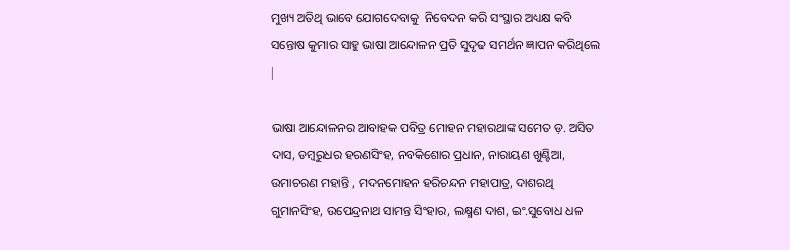ମୁଖ୍ୟ ଅତିଥି ଭାବେ ଯୋଗଦେବାକୁ  ନିବେଦନ କରି ସଂସ୍ଥାର ଅଧ୍ୟକ୍ଷ କବି ସନ୍ତୋଷ କୁମାର ସାହୁ ଭାଷା ଆନ୍ଦୋଳନ ପ୍ରତି ସୁଦୃଢ ସମର୍ଥନ ଜ୍ଞାପନ କରିଥିଲେ ∣

ଭାଷା ଆନ୍ଦୋଳନର ଆବାହକ ପବିତ୍ର ମୋହନ ମହାରଥାଙ୍କ ସମେତ ଡ଼. ଅସିତ ଦାସ, ଡମ୍ବରୁଧର ହରଣସିଂହ, ନବକିଶୋର ପ୍ରଧାନ, ନାରାୟଣ ଖୁଣ୍ଟିଆ, ଉମାଚରଣ ମହାନ୍ତି , ମଦନମୋହନ ହରିଚନ୍ଦନ ମହାପାତ୍ର, ଦାଶରଥି ଗୁମାନସିଂହ, ଉପେନ୍ଦ୍ରନାଥ ସାମନ୍ତ ସିଂହାର, ଲକ୍ଷ୍ମଣ ଦାଶ, ଇଂ.ସୁବୋଧ ଧଳ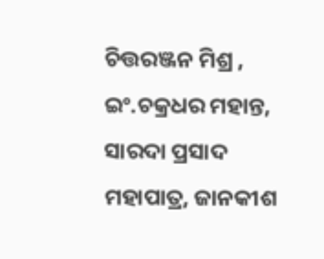ଚିତ୍ତରଞ୍ଜନ ମିଶ୍ର , ଇଂ.ଚକ୍ରଧର ମହାନ୍ତ, ସାରଦା ପ୍ରସାଦ ମହାପାତ୍ର, ଜାନକୀଶ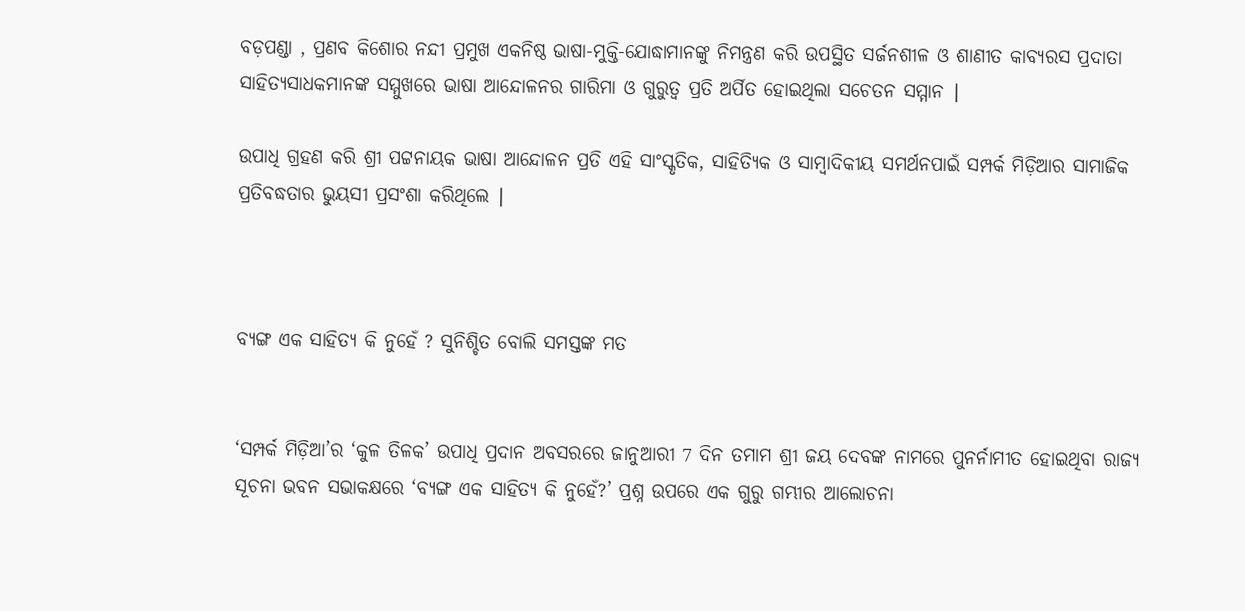ବଡ଼ପଣ୍ଡା , ପ୍ରଣବ କିଶୋର ନନ୍ଦୀ ପ୍ରମୁଖ ଏକନିଷ୍ଠ ଭାଷା-ମୁକ୍ତି-ଯୋଦ୍ଧାମାନଙ୍କୁ ନିମନ୍ତ୍ରଣ କରି ଉପସ୍ଥିତ ସର୍ଜନଶୀଳ ଓ ଶାଣୀତ କାବ୍ୟରସ ପ୍ରଦାତା ସାହିତ୍ୟସାଧକମାନଙ୍କ ସମ୍ମୁଖରେ ଭାଷା ଆନ୍ଦୋଳନର ଗାରିମା ଓ ଗୁରୁତ୍ବ ପ୍ରତି ଅର୍ପିତ ହୋଇଥିଲା ସଚେତନ ସମ୍ମାନ ∣

ଉପାଧି ଗ୍ରହଣ କରି ଶ୍ରୀ ପଟ୍ଟନାୟକ ଭାଷା ଆନ୍ଦୋଳନ ପ୍ରତି ଏହି ସାଂସ୍କୃତିକ, ସାହିତ୍ୟିକ ଓ ସାମ୍ବାଦିକୀୟ ସମର୍ଥନପାଇଁ ସମ୍ପର୍କ ମିଡ଼ିଆର ସାମାଜିକ ପ୍ରତିବଦ୍ଧତାର ଭୁୟସୀ ପ୍ରସଂଶା କରିଥିଲେ ∣



ବ୍ୟଙ୍ଗ ଏକ ସାହିତ୍ୟ କି ନୁହେଁ ? ସୁନିଶ୍ଚିତ ବୋଲି ସମସ୍ତଙ୍କ ମତ


‘ସମ୍ପର୍କ ମିଡ଼ିଆ’ର ‘କୁଳ ତିଳକ’ ଉପାଧି ପ୍ରଦାନ ଅବସରରେ ଜାନୁଆରୀ 7 ଦିନ ତମାମ ଶ୍ରୀ ଜୟ ଦେବଙ୍କ ନାମରେ ପୁନର୍ନାମୀତ ହୋଇଥିବା ରାଜ୍ୟ ସୂଚନା ଭବନ ସଭାକକ୍ଷରେ ‘ବ୍ୟଙ୍ଗ ଏକ ସାହିତ୍ୟ କି ନୁହେଁ?’ ପ୍ରଶ୍ନ ଉପରେ ଏକ ଗୁରୁ ଗମ୍ଭୀର ଆଲୋଚନା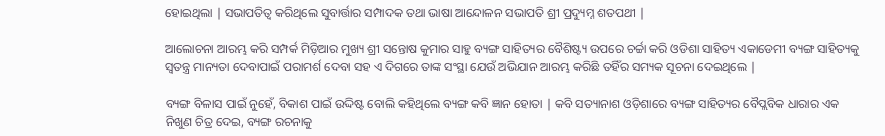ହୋଇଥିଲା ∣ ସଭାପତିତ୍ଵ କରିଥିଲେ ସୁବାର୍ତ୍ତାର ସମ୍ପାଦକ ତଥା ଭାଷା ଆନ୍ଦୋଳନ ସଭାପତି ଶ୍ରୀ ପ୍ରଦ୍ୟୁମ୍ନ ଶତପଥୀ ∣

ଆଲୋଚନା ଆରମ୍ଭ କରି ସମ୍ପର୍କ ମିଡ଼ିଆର ମୁଖ୍ୟ ଶ୍ରୀ ସନ୍ତୋଷ କୁମାର ସାହୁ ବ୍ୟଙ୍ଗ ସାହିତ୍ୟର ବୈଶିଷ୍ଟ୍ୟ ଉପରେ ଚର୍ଚ୍ଚା କରି ଓଡିଶା ସାହିତ୍ୟ ଏକାଡେମୀ ବ୍ୟଙ୍ଗ ସାହିତ୍ୟକୁ ସ୍ବତନ୍ତ୍ର ମାନ୍ୟତା ଦେବାପାଇଁ ପରାମର୍ଶ ଦେବା ସହ ଏ ଦିଗରେ ତାଙ୍କ ସଂସ୍ଥା ଯେଉଁ ଅଭିଯାନ ଆରମ୍ଭ କରିଛି ତହିଁର ସମ୍ୟକ ସୂଚନା ଦେଇଥିଲେ ∣

ବ୍ୟଙ୍ଗ ବିଳାସ ପାଇଁ ନୁହେଁ, ବିକାଶ ପାଇଁ ଉଦ୍ଦିଷ୍ଟ ବୋଲି କହିଥିଲେ ବ୍ୟଙ୍ଗ କବି ଜ୍ଞାନ ହୋତା ∣ କବି ସତ୍ୟାନାଶ ଓଡ଼ିଶାରେ ବ୍ୟଙ୍ଗ ସାହିତ୍ୟର ବୈପ୍ଲବିକ ଧାରାର ଏକ ନିଖୁଣ ଚିତ୍ର ଦେଇ, ବ୍ୟଙ୍ଗ ରଚନାକୁ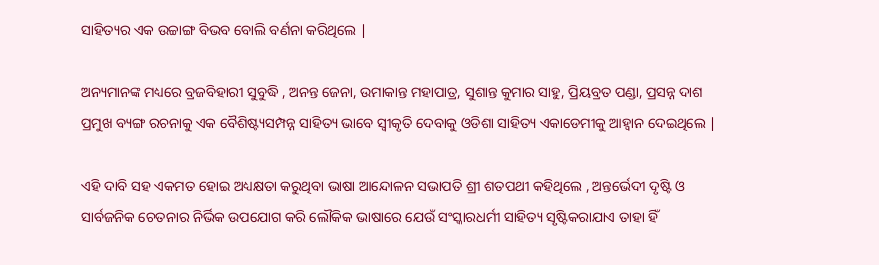ସାହିତ୍ୟର ଏକ ଉଚ୍ଚାଙ୍ଗ ବିଭବ ବୋଲି ବର୍ଣନା କରିଥିଲେ ∣

ଅନ୍ୟମାନଙ୍କ ମଧ୍ୟରେ ବ୍ରଜବିହାରୀ ସୁବୁଦ୍ଧି , ଅନନ୍ତ ଜେନା, ଉମାକାନ୍ତ ମହାପାତ୍ର, ସୁଶାନ୍ତ କୁମାର ସାହୁ, ପ୍ରିୟବ୍ରତ ପଣ୍ଡା, ପ୍ରସନ୍ନ ଦାଶ ପ୍ରମୁଖ ବ୍ୟଙ୍ଗ ରଚନାକୁ ଏକ ବୈଶିଷ୍ଟ୍ୟସମ୍ପନ୍ନ ସାହିତ୍ୟ ଭାବେ ସ୍ବୀକୃତି ଦେବାକୁ ଓଡିଶା ସାହିତ୍ୟ ଏକାଡେମୀକୁ ଆହ୍ବାନ ଦେଇଥିଲେ ∣

ଏହି ଦାବି ସହ ଏକମତ ହୋଇ ଅଧ୍ୟକ୍ଷତା କରୁଥିବା ଭାଷା ଆନ୍ଦୋଳନ ସଭାପତି ଶ୍ରୀ ଶତପଥୀ କହିଥିଲେ , ଅନ୍ତର୍ଭେଦୀ ଦୃଷ୍ଟି ଓ ସାର୍ବଜନିକ ଚେତନାର ନିର୍ଭିକ ଉପଯୋଗ କରି ଲୌକିକ ଭାଷାରେ ଯେଉଁ ସଂସ୍କାରଧର୍ମୀ ସାହିତ୍ୟ ସୃଷ୍ଟିକରାଯାଏ ତାହା ହିଁ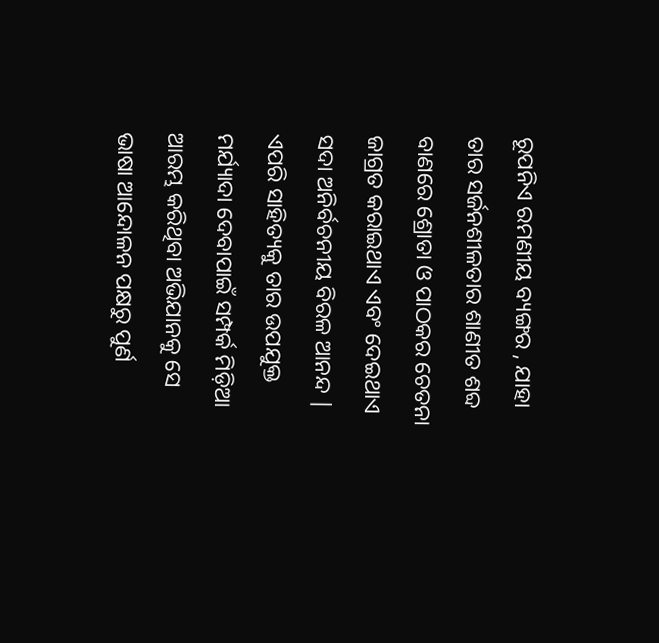ରୂପନିଏ ରମଣୀୟ ବ୍ୟଙ୍ଗର , ଯାହା ତାର ସର୍ଜନଶୀଳତାର ଶାଣୀତ ଶବ୍ଦ ବାଣରେ ଶ୍ରୋତା ଓ ପାଠକର ଚେତନା ଜାଗ୍ରତ କରାଇଥାଏ ଏବଂ ଦେଇଥାଏ ସଦା ଅନିର୍ବଚନୀୟ ବିରଳ ଆନନ୍ଦ ∣ ଏପରି ସାହିତ୍ୟକୁ ତାର ଉପଯୁକ୍ତ ମର୍ଯ୍ୟାଦା ଦେବାପାଇଁ ସମ୍ପର୍କ ମିଡ଼ିଆ ଆରମ୍ଭ କରିଥିବା ଅଭିଯାନକୁ ସେ ଭାଷା ଆନ୍ଦୋଳନ ପକ୍ଷରୁ ପୁର୍ଣ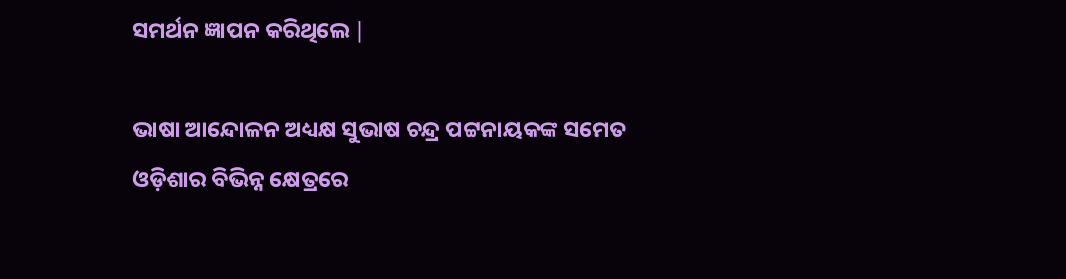ସମର୍ଥନ ଜ୍ଞାପନ କରିଥିଲେ ∣

ଭାଷା ଆନ୍ଦୋଳନ ଅଧ୍ୟକ୍ଷ ସୁଭାଷ ଚନ୍ଦ୍ର ପଟ୍ଟନାୟକଙ୍କ ସମେତ ଓଡ଼ିଶାର ବିଭିନ୍ନ କ୍ଷେତ୍ରରେ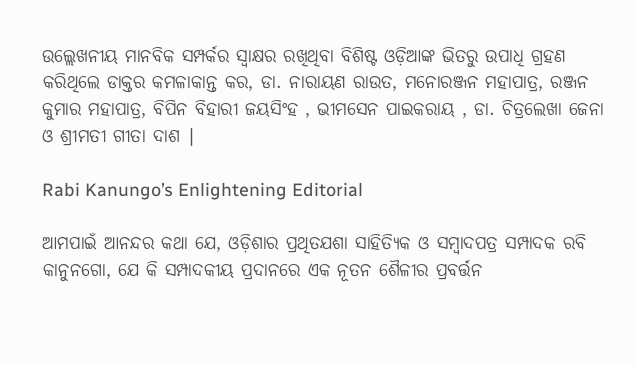ଉଲ୍ଲେଖନୀୟ ମାନବିକ ସମ୍ପର୍କର ସ୍ଵାକ୍ଷର ରଖିଥିବା ବିଶିଷ୍ଟ ଓଡ଼ିଆଙ୍କ ଭିତରୁ ଉପାଧି ଗ୍ରହଣ କରିଥିଲେ ଡାକ୍ତର କମଳାକାନ୍ତ କର, ଡା. ନାରାୟଣ ରାଉତ, ମନୋରଞ୍ଜନ ମହାପାତ୍ର, ରଞ୍ଜନ କୁମାର ମହାପାତ୍ର, ବିପିନ ବିହାରୀ ଜୟସିଂହ , ଭୀମସେନ ପାଇକରାୟ , ଡା. ଚିତ୍ରଲେଖା ଜେନା ଓ ଶ୍ରୀମତୀ ଗୀତା ଦାଶ ∣

Rabi Kanungo’s Enlightening Editorial

ଆମପାଇଁ ଆନନ୍ଦର କଥା ଯେ, ଓଡ଼ିଶାର ପ୍ରଥିତଯଶା ସାହିତ୍ୟିକ ଓ ସମ୍ବାଦପତ୍ର ସମ୍ପାଦକ ରବି କାନୁନଗୋ, ଯେ କି ସମ୍ପାଦକୀୟ ପ୍ରଦାନରେ ଏକ ନୂତନ ଶୈଳୀର ପ୍ରବର୍ତ୍ତନ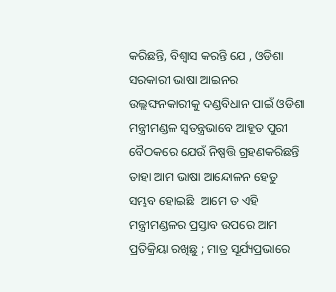କରିଛନ୍ତି, ବିଶ୍ଵାସ କରନ୍ତି ଯେ , ଓଡିଶା ସରକାରୀ ଭାଷା ଆଇନର ଉଲ୍ଲଙ୍ଘନକାରୀକୁ ଦଣ୍ଡବିଧାନ ପାଇଁ ଓଡିଶା ମନ୍ତ୍ରୀମଣ୍ଡଳ ସ୍ଵତନ୍ତ୍ରଭାବେ ଆହୂତ ପୁରୀ ବୈଠକରେ ଯେଉଁ ନିଷ୍ପତ୍ତି ଗ୍ରହଣକରିଛନ୍ତି ତାହା ଆମ ଭାଷା ଆନ୍ଦୋଳନ ହେତୁ ସମ୍ଭବ ହୋଇଛି  ଆମେ ତ ଏହି ମନ୍ତ୍ରୀମଣ୍ଡଳର ପ୍ରସ୍ତାବ ଉପରେ ଆମ ପ୍ରତିକ୍ରିୟା ରଖିଛୁ ; ମାତ୍ର ସୂର୍ଯ୍ୟପ୍ରଭାରେ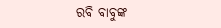ରବି ବାବୁଙ୍କ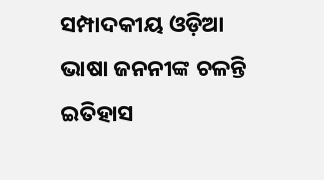ସମ୍ପାଦକୀୟ ଓଡ଼ିଆ ଭାଷା ଜନନୀଙ୍କ ଚଳନ୍ତି ଇତିହାସ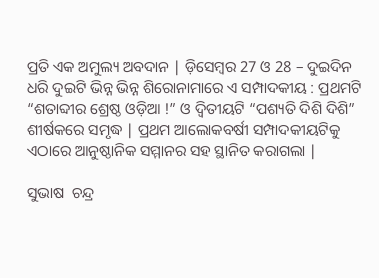ପ୍ରତି ଏକ ଅମୁଲ୍ୟ ଅବଦାନ ∣ ଡ଼ିସେମ୍ବର 27 ଓ 28 – ଦୁଇଦିନ ଧରି ଦୁଇଟି ଭିନ୍ନ ଭିନ୍ନ ଶିରୋନାମାରେ ଏ ସମ୍ପାଦକୀୟ : ପ୍ରଥମଟି “ଶତାବ୍ଦୀର ଶ୍ରେଷ୍ଠ ଓଡ଼ିଆ !” ଓ ଦ୍ବିତୀୟଟି “ପଶ୍ୟତି ଦିଶି ଦିଶି” ଶୀର୍ଷକରେ ସମୃଦ୍ଧ ∣ ପ୍ରଥମ ଆଲୋକବର୍ଷୀ ସମ୍ପାଦକୀୟଟିକୁ ଏଠାରେ ଆନୁଷ୍ଠାନିକ ସମ୍ମାନର ସହ ସ୍ଥାନିତ କରାଗଲା ∣

ସୁଭାଷ  ଚନ୍ଦ୍ର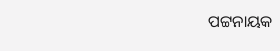ପଟ୍ଟନାୟକ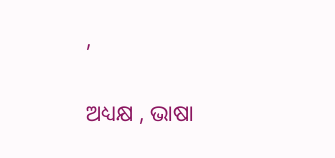,

ଅଧ୍ୟକ୍ଷ , ଭାଷା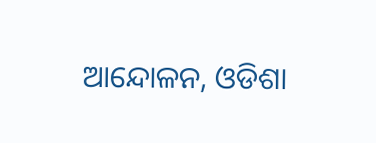ଆନ୍ଦୋଳନ, ଓଡିଶା